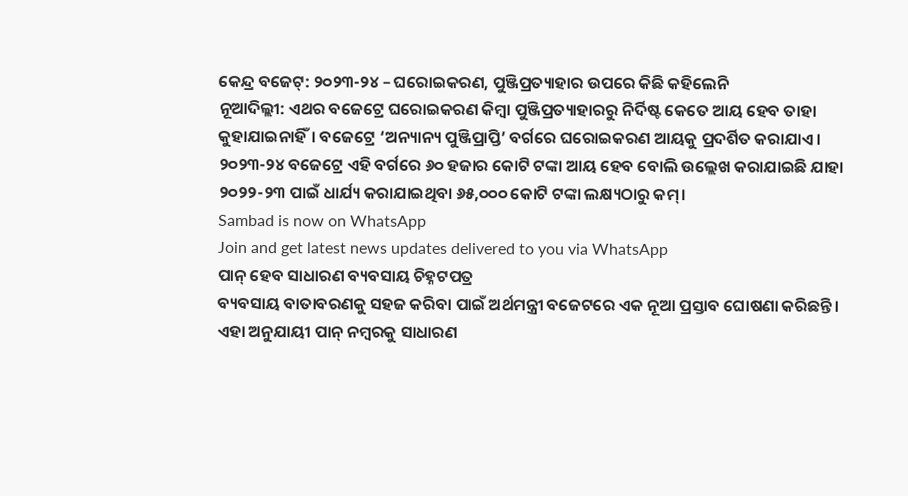କେନ୍ଦ୍ର ବଜେଟ୍: ୨୦୨୩-୨୪ – ଘରୋଇକରଣ, ପୁଞ୍ଜିପ୍ରତ୍ୟାହାର ଉପରେ କିଛି କହିଲେନି
ନୂଆଦିଲ୍ଲୀ: ଏଥର ବଜେଟ୍ରେ ଘରୋଇକରଣ କିମ୍ବା ପୁଞ୍ଜିପ୍ରତ୍ୟାହାରରୁ ନିର୍ଦିଷ୍ଟ କେତେ ଆୟ ହେବ ତାହା କୁହାଯାଇନାହିଁ। ବଜେଟ୍ରେ ‘ଅନ୍ୟାନ୍ୟ ପୁଞ୍ଜିପ୍ରାପ୍ତି’ ବର୍ଗରେ ଘରୋଇକରଣ ଆୟକୁ ପ୍ରଦର୍ଶିତ କରାଯାଏ। ୨୦୨୩-୨୪ ବଜେଟ୍ରେ ଏହି ବର୍ଗରେ ୬୦ ହଜାର କୋଟି ଟଙ୍କା ଆୟ ହେବ ବୋଲି ଉଲ୍ଲେଖ କରାଯାଇଛି ଯାହା ୨୦୨୨-୨୩ ପାଇଁ ଧାର୍ଯ୍ୟ କରାଯାଇଥିବା ୬୫,୦୦୦ କୋଟି ଟଙ୍କା ଲକ୍ଷ୍ୟଠାରୁ କମ୍।
Sambad is now on WhatsApp
Join and get latest news updates delivered to you via WhatsApp
ପାନ୍ ହେବ ସାଧାରଣ ବ୍ୟବସାୟ ଚିହ୍ନଟପତ୍ର
ବ୍ୟବସାୟ ବାତାବରଣକୁ ସହଜ କରିବା ପାଇଁ ଅର୍ଥମନ୍ତ୍ରୀ ବଜେଟରେ ଏକ ନୂଆ ପ୍ରସ୍ତାବ ଘୋଷଣା କରିଛନ୍ତି। ଏହା ଅନୁଯାୟୀ ପାନ୍ ନମ୍ବରକୁ ସାଧାରଣ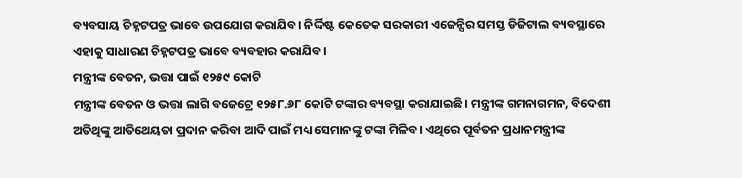ବ୍ୟବସାୟ ଚିହ୍ନଟପତ୍ର ଭାବେ ଉପଯୋଗ କରାଯିବ। ନିର୍ଦ୍ଦିଷ୍ଟ କେତେକ ସରକାରୀ ଏଜେନ୍ସିର ସମସ୍ତ ଡିଜିଟାଲ ବ୍ୟବସ୍ଥାରେ ଏହାକୁ ସାଧାରଣ ଚିହ୍ନଟପତ୍ର ଭାବେ ବ୍ୟବହାର କରାଯିବ।
ମନ୍ତ୍ରୀଙ୍କ ବେତନ, ଭତ୍ତା ପାଇଁ ୧୨୫୯ କୋଟି
ମନ୍ତ୍ରୀଙ୍କ ବେତନ ଓ ଭତ୍ତା ଲାଗି ବଜେଟ୍ରେ ୧୨୫୮.୬୮ କୋଟି ଟଙ୍କାର ବ୍ୟବସ୍ଥା କରାଯାଇଛି। ମନ୍ତ୍ରୀଙ୍କ ଗମନାଗମନ, ବିଦେଶୀ ଅତିଥିଙ୍କୁ ଆତିଥେୟତା ପ୍ରଦାନ କରିବା ଆଦି ପାଇଁ ମଧ୍ୟ ସେମାନଙ୍କୁ ଟଙ୍କା ମିଳିବ। ଏଥିରେ ପୂର୍ବତନ ପ୍ରଧାନମନ୍ତ୍ରୀଙ୍କ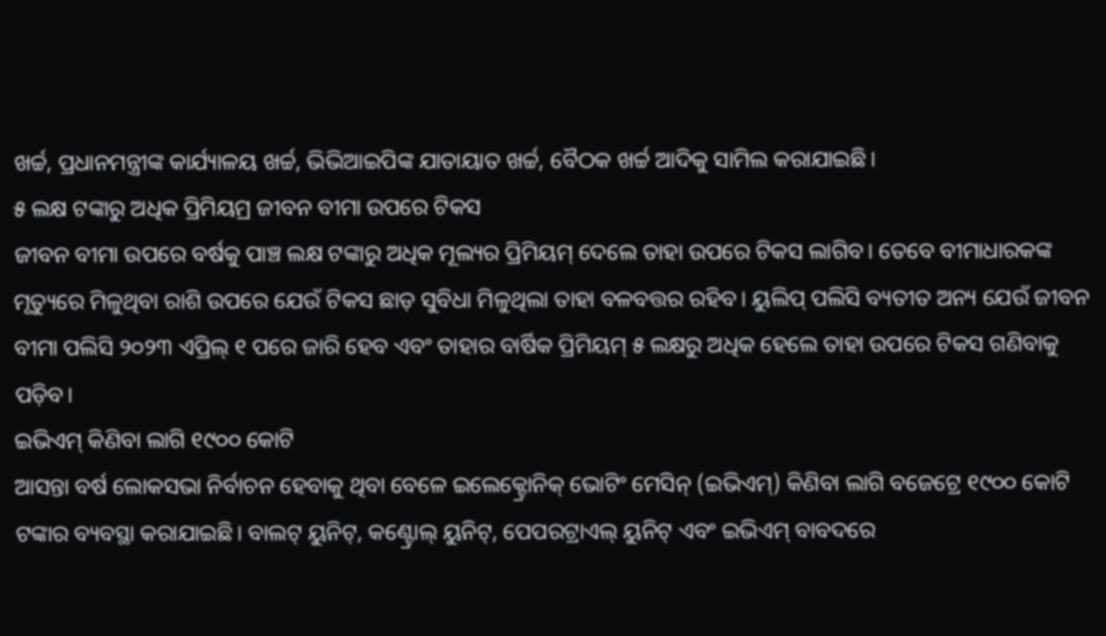ଖର୍ଚ୍ଚ, ପ୍ରଧାନମନ୍ତ୍ରୀଙ୍କ କାର୍ଯ୍ୟାଳୟ ଖର୍ଚ୍ଚ, ଭିଭିଆଇପିଙ୍କ ଯାତାୟାତ ଖର୍ଚ୍ଚ, ବୈଠକ ଖର୍ଚ୍ଚ ଆଦିକୁ ସାମିଲ କରାଯାଇଛି।
୫ ଲକ୍ଷ ଟଙ୍କାରୁ ଅଧିକ ପ୍ରିମିୟମ୍ର ଜୀବନ ବୀମା ଉପରେ ଟିକସ
ଜୀବନ ବୀମା ଉପରେ ବର୍ଷକୁ ପାଞ୍ଚ ଲକ୍ଷ ଟଙ୍କାରୁ ଅଧିକ ମୂଲ୍ୟର ପ୍ରିମିୟମ୍ ଦେଲେ ତାହା ଉପରେ ଟିକସ ଲାଗିବ। ତେବେ ବୀମାଧାରକଙ୍କ ମୃତ୍ୟୁରେ ମିଳୁଥିବା ରାଶି ଉପରେ ଯେଉଁ ଟିକସ ଛାଡ଼ ସୁବିଧା ମିଳୁଥିଲା ତାହା ବଳବତ୍ତର ରହିବ। ୟୁଲିପ୍ ପଲିସି ବ୍ୟତୀତ ଅନ୍ୟ ଯେଉଁ ଜୀବନ ବୀମା ପଲିସି ୨୦୨୩ ଏପ୍ରିଲ୍ ୧ ପରେ ଜାରି ହେବ ଏବଂ ତାହାର ବାର୍ଷିକ ପ୍ରିମିୟମ୍ ୫ ଲକ୍ଷରୁ ଅଧିକ ହେଲେ ତାହା ଉପରେ ଟିକସ ଗଣିବାକୁ ପଡ଼ିବ।
ଇଭିଏମ୍ କିଣିବା ଲାଗି ୧୯୦୦ କୋଟି
ଆସନ୍ତା ବର୍ଷ ଲୋକସଭା ନିର୍ବାଚନ ହେବାକୁ ଥିବା ବେଳେ ଇଲେକ୍ଟ୍ରୋନିକ୍ ଭୋଟିଂ ମେସିନ୍ (ଇଭିଏମ୍) କିଣିବା ଲାଗି ବଜେଟ୍ରେ ୧୯୦୦ କୋଟି ଟଙ୍କାର ବ୍ୟବସ୍ଥା କରାଯାଇଛି। ବାଲଟ୍ ୟୁନିଟ୍, କଣ୍ଟ୍ରୋଲ୍ ୟୁନିଟ୍, ପେପରଟ୍ରାଏଲ୍ ୟୁନିଟ୍ ଏବଂ ଇଭିଏମ୍ ବାବଦରେ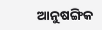ଆନୁଷଙ୍ଗିକ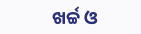ଖର୍ଚ୍ଚ ଓ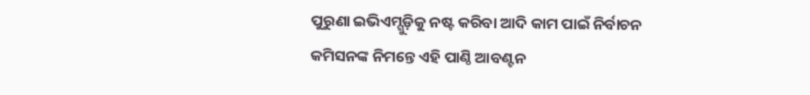ପୁରୁଣା ଇଭିଏମ୍ଗୁଡ଼ିକୁ ନଷ୍ଟ କରିବା ଆଦି କାମ ପାଇଁ ନିର୍ବାଚନ କମିସନଙ୍କ ନିମନ୍ତେ ଏହି ପାଣ୍ଠି ଆବଣ୍ଟନ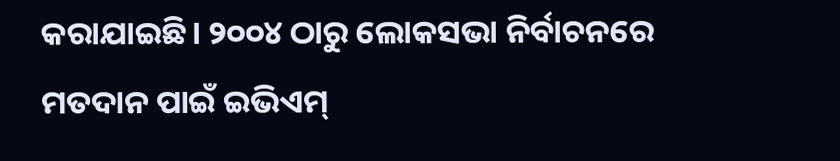କରାଯାଇଛି। ୨୦୦୪ ଠାରୁ ଲୋକସଭା ନିର୍ବାଚନରେ ମତଦାନ ପାଇଁ ଇଭିଏମ୍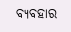ବ୍ୟବହାର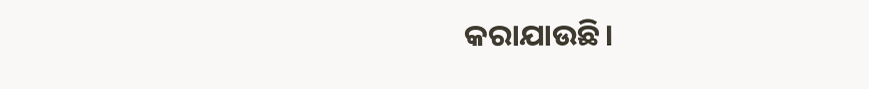କରାଯାଉଛି।